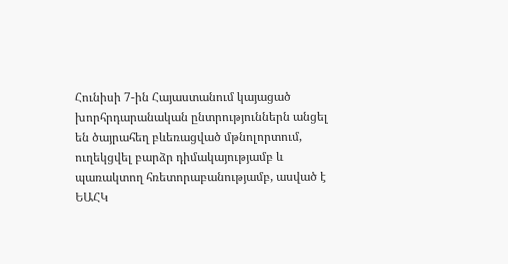Հունիսի 7-ին Հայաստանում կայացած խորհրդարանական ընտրություններն անցել են ծայրահեղ բևեռացված մթնոլորտում, ուղեկցվել բարձր դիմակայությամբ և պառակտող հռետորաբանությամբ, ասված է ԵԱՀԿ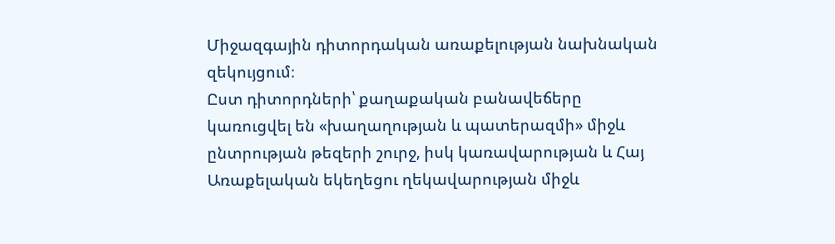Միջազգային դիտորդական առաքելության նախնական զեկույցում։
Ըստ դիտորդների՝ քաղաքական բանավեճերը կառուցվել են «խաղաղության և պատերազմի» միջև ընտրության թեզերի շուրջ, իսկ կառավարության և Հայ Առաքելական եկեղեցու ղեկավարության միջև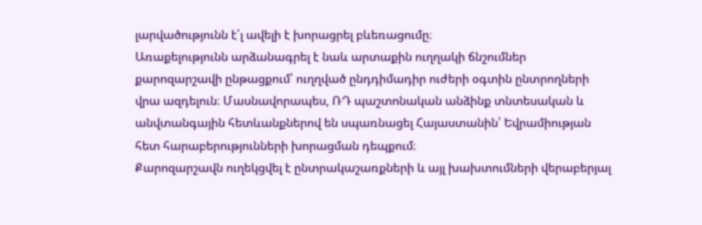լարվածությունն է՛լ ավելի է խորացրել բևեռացումը։
Առաքելությունն արձանագրել է նաև արտաքին ուղղակի ճնշումներ քարոզարշավի ընթացքում՝ ուղղված ընդդիմադիր ուժերի օգտին ընտրողների վրա ազդելուն։ Մասնավորապես, ՌԴ պաշտոնական անձինք տնտեսական և անվտանգային հետևանքներով են սպառնացել Հայաստանին՝ Եվրամիության հետ հարաբերությունների խորացման դեպքում։
Քարոզարշավն ուղեկցվել է ընտրակաշառքների և այլ խախտումների վերաբերյալ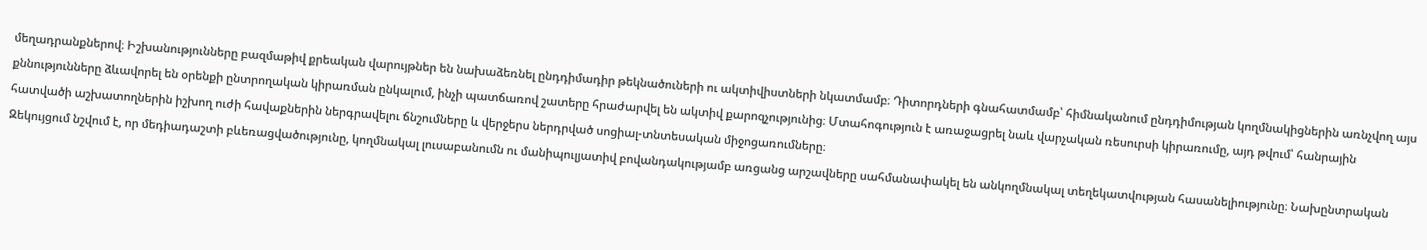մեղադրանքներով։ Իշխանությունները բազմաթիվ քրեական վարույթներ են նախաձեռնել ընդդիմադիր թեկնածուների ու ակտիվիստների նկատմամբ։ Դիտորդների գնահատմամբ՝ հիմնականում ընդդիմության կողմնակիցներին առնչվող այս քննությունները ձևավորել են օրենքի ընտրողական կիրառման ընկալում, ինչի պատճառով շատերը հրաժարվել են ակտիվ քարոզչությունից։ Մտահոգություն է առաջացրել նաև վարչական ռեսուրսի կիրառումը, այդ թվում՝ հանրային հատվածի աշխատողներին իշխող ուժի հավաքներին ներգրավելու ճնշումները և վերջերս ներդրված սոցիալ-տնտեսական միջոցառումները։
Զեկույցում նշվում է, որ մեդիադաշտի բևեռացվածությունը, կողմնակալ լուսաբանումն ու մանիպուլյատիվ բովանդակությամբ առցանց արշավները սահմանափակել են անկողմնակալ տեղեկատվության հասանելիությունը։ Նախընտրական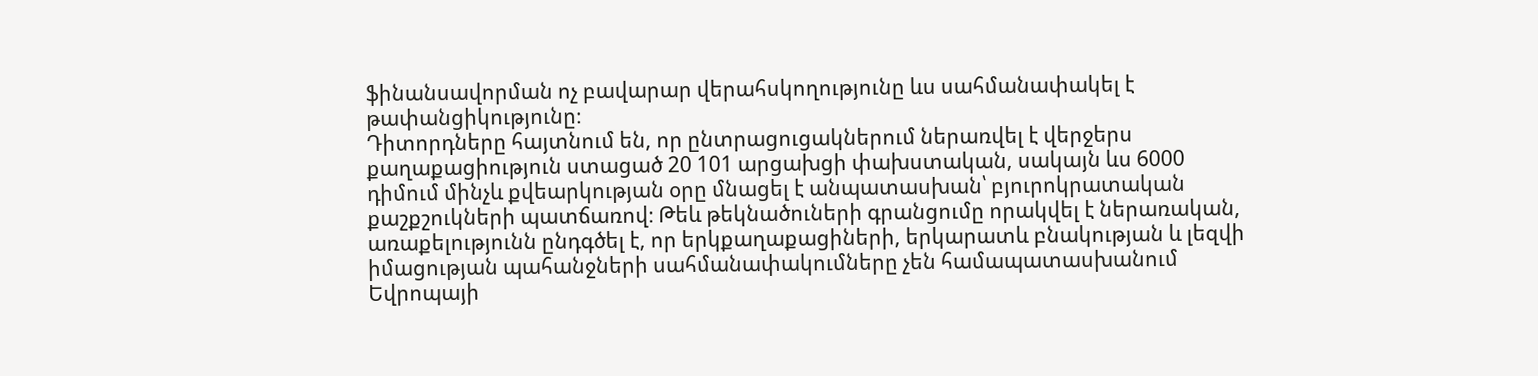ֆինանսավորման ոչ բավարար վերահսկողությունը ևս սահմանափակել է թափանցիկությունը։
Դիտորդները հայտնում են, որ ընտրացուցակներում ներառվել է վերջերս քաղաքացիություն ստացած 20 101 արցախցի փախստական, սակայն ևս 6000 դիմում մինչև քվեարկության օրը մնացել է անպատասխան՝ բյուրոկրատական քաշքշուկների պատճառով։ Թեև թեկնածուների գրանցումը որակվել է ներառական, առաքելությունն ընդգծել է, որ երկքաղաքացիների, երկարատև բնակության և լեզվի իմացության պահանջների սահմանափակումները չեն համապատասխանում Եվրոպայի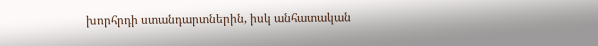խորհրդի ստանդարտներին, իսկ անհատական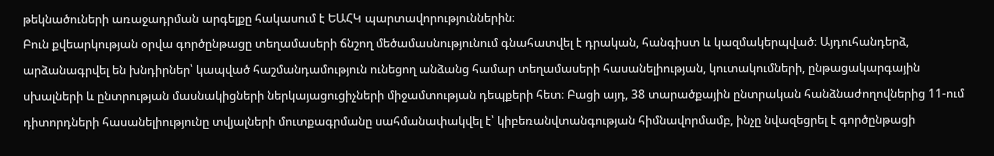թեկնածուների առաջադրման արգելքը հակասում է ԵԱՀԿ պարտավորություններին։
Բուն քվեարկության օրվա գործընթացը տեղամասերի ճնշող մեծամասնությունում գնահատվել է դրական, հանգիստ և կազմակերպված։ Այդուհանդերձ, արձանագրվել են խնդիրներ՝ կապված հաշմանդամություն ունեցող անձանց համար տեղամասերի հասանելիության, կուտակումների, ընթացակարգային սխալների և ընտրության մասնակիցների ներկայացուցիչների միջամտության դեպքերի հետ։ Բացի այդ, 38 տարածքային ընտրական հանձնաժողովներից 11-ում դիտորդների հասանելիությունը տվյալների մուտքագրմանը սահմանափակվել է՝ կիբեռանվտանգության հիմնավորմամբ, ինչը նվազեցրել է գործընթացի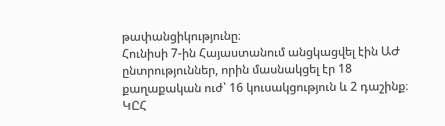թափանցիկությունը։
Հունիսի 7-ին Հայաստանում անցկացվել էին ԱԺ ընտրություններ, որին մասնակցել էր 18 քաղաքական ուժ՝ 16 կուսակցություն և 2 դաշինք։ ԿԸՀ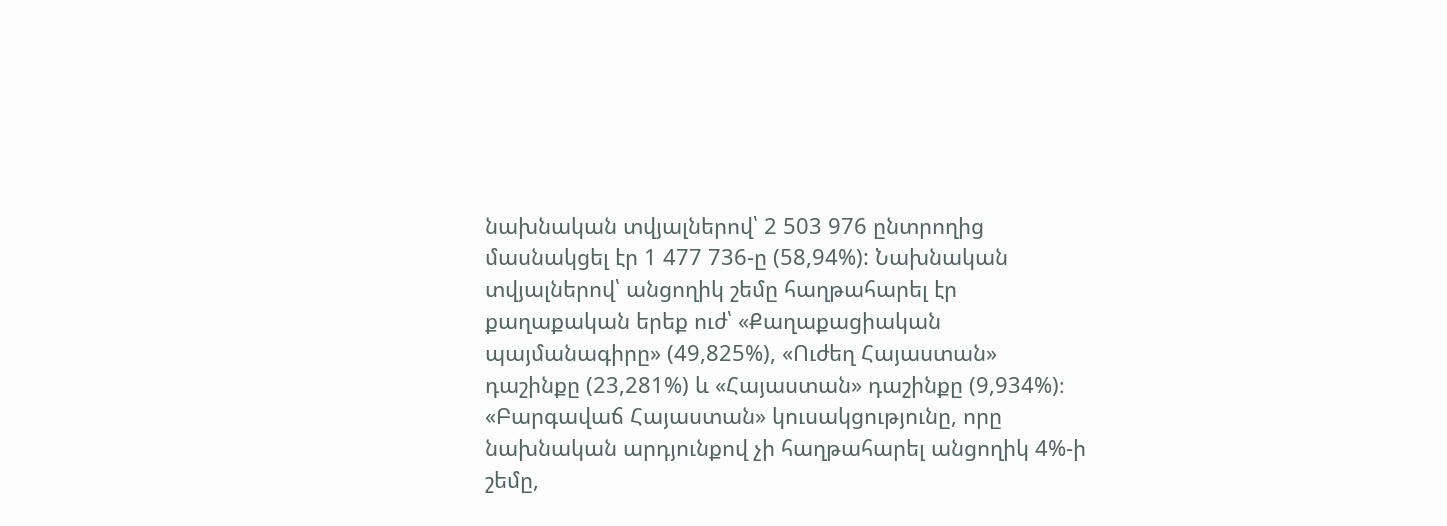նախնական տվյալներով՝ 2 503 976 ընտրողից մասնակցել էր 1 477 736-ը (58,94%): Նախնական տվյալներով՝ անցողիկ շեմը հաղթահարել էր քաղաքական երեք ուժ՝ «Քաղաքացիական պայմանագիրը» (49,825%), «Ուժեղ Հայաստան» դաշինքը (23,281%) և «Հայաստան» դաշինքը (9,934%)։
«Բարգավաճ Հայաստան» կուսակցությունը, որը նախնական արդյունքով չի հաղթահարել անցողիկ 4%-ի շեմը,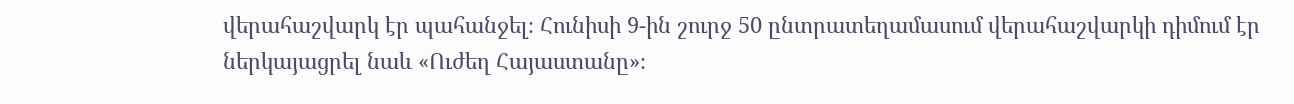վերահաշվարկ էր պահանջել։ Հունիսի 9-ին շուրջ 50 ընտրատեղամասում վերահաշվարկի դիմում էր ներկայացրել նաև «Ուժեղ Հայաստանը»։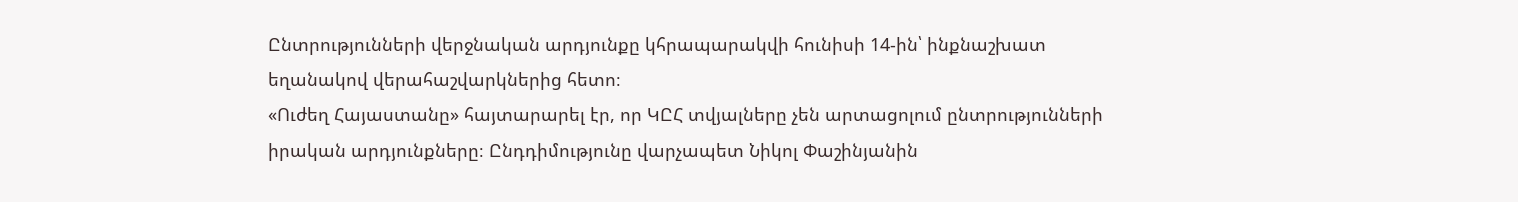Ընտրությունների վերջնական արդյունքը կհրապարակվի հունիսի 14-ին՝ ինքնաշխատ եղանակով վերահաշվարկներից հետո։
«Ուժեղ Հայաստանը» հայտարարել էր, որ ԿԸՀ տվյալները չեն արտացոլում ընտրությունների իրական արդյունքները։ Ընդդիմությունը վարչապետ Նիկոլ Փաշինյանին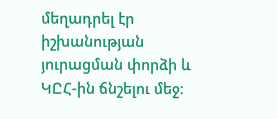մեղադրել էր իշխանության յուրացման փորձի և ԿԸՀ-ին ճնշելու մեջ։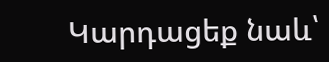Կարդացեք նաև՝